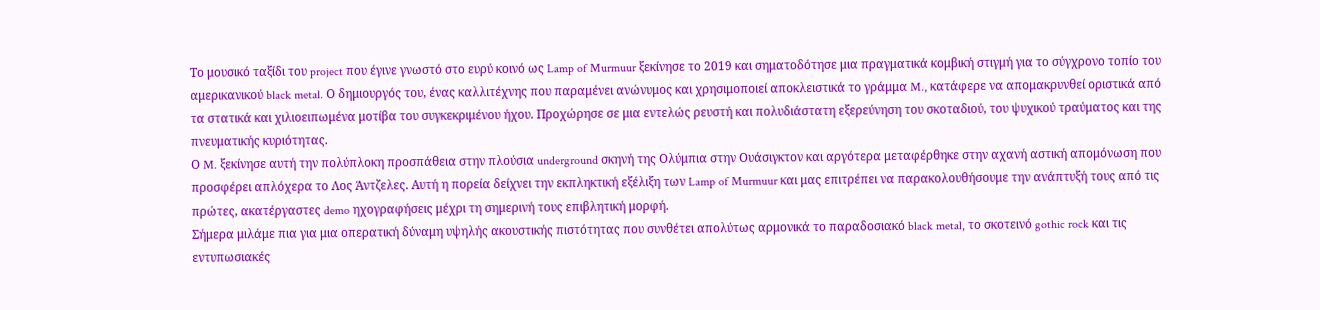Το μουσικό ταξίδι του project που έγινε γνωστό στο ευρύ κοινό ως Lamp of Murmuur ξεκίνησε το 2019 και σηματοδότησε μια πραγματικά κομβική στιγμή για το σύγχρονο τοπίο του αμερικανικού black metal. Ο δημιουργός του, ένας καλλιτέχνης που παραμένει ανώνυμος και χρησιμοποιεί αποκλειστικά το γράμμα M., κατάφερε να απομακρυνθεί οριστικά από τα στατικά και χιλιοειπωμένα μοτίβα του συγκεκριμένου ήχου. Προχώρησε σε μια εντελώς ρευστή και πολυδιάστατη εξερεύνηση του σκοταδιού, του ψυχικού τραύματος και της πνευματικής κυριότητας.
Ο M. ξεκίνησε αυτή την πολύπλοκη προσπάθεια στην πλούσια underground σκηνή της Ολύμπια στην Ουάσιγκτον και αργότερα μεταφέρθηκε στην αχανή αστική απομόνωση που προσφέρει απλόχερα το Λος Άντζελες. Αυτή η πορεία δείχνει την εκπληκτική εξέλιξη των Lamp of Murmuur και μας επιτρέπει να παρακολουθήσουμε την ανάπτυξή τους από τις πρώτες, ακατέργαστες demo ηχογραφήσεις μέχρι τη σημερινή τους επιβλητική μορφή.
Σήμερα μιλάμε πια για μια οπερατική δύναμη υψηλής ακουστικής πιστότητας που συνθέτει απολύτως αρμονικά το παραδοσιακό black metal, το σκοτεινό gothic rock και τις εντυπωσιακές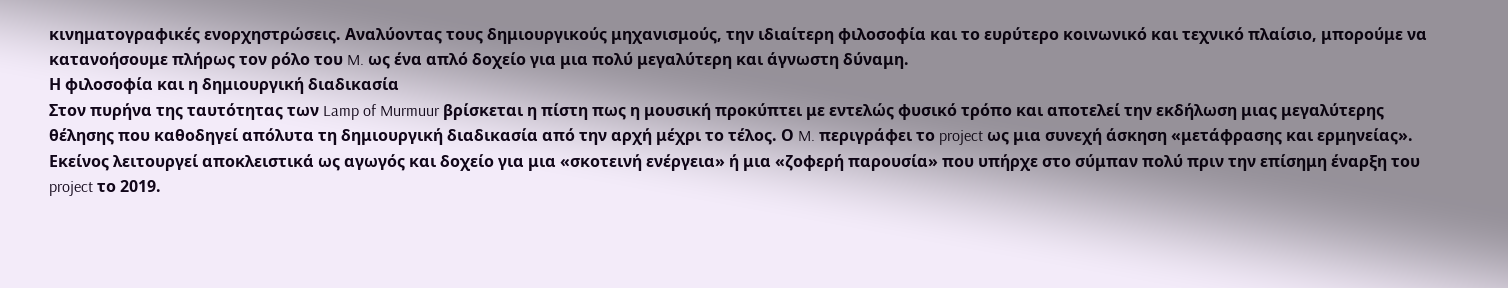κινηματογραφικές ενορχηστρώσεις. Αναλύοντας τους δημιουργικούς μηχανισμούς, την ιδιαίτερη φιλοσοφία και το ευρύτερο κοινωνικό και τεχνικό πλαίσιο, μπορούμε να κατανοήσουμε πλήρως τον ρόλο του M. ως ένα απλό δοχείο για μια πολύ μεγαλύτερη και άγνωστη δύναμη.
Η φιλοσοφία και η δημιουργική διαδικασία
Στον πυρήνα της ταυτότητας των Lamp of Murmuur βρίσκεται η πίστη πως η μουσική προκύπτει με εντελώς φυσικό τρόπο και αποτελεί την εκδήλωση μιας μεγαλύτερης θέλησης που καθοδηγεί απόλυτα τη δημιουργική διαδικασία από την αρχή μέχρι το τέλος. Ο M. περιγράφει το project ως μια συνεχή άσκηση «μετάφρασης και ερμηνείας». Εκείνος λειτουργεί αποκλειστικά ως αγωγός και δοχείο για μια «σκοτεινή ενέργεια» ή μια «ζοφερή παρουσία» που υπήρχε στο σύμπαν πολύ πριν την επίσημη έναρξη του project το 2019.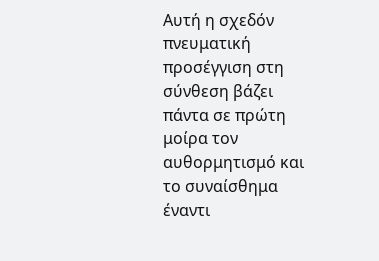Αυτή η σχεδόν πνευματική προσέγγιση στη σύνθεση βάζει πάντα σε πρώτη μοίρα τον αυθορμητισμό και το συναίσθημα έναντι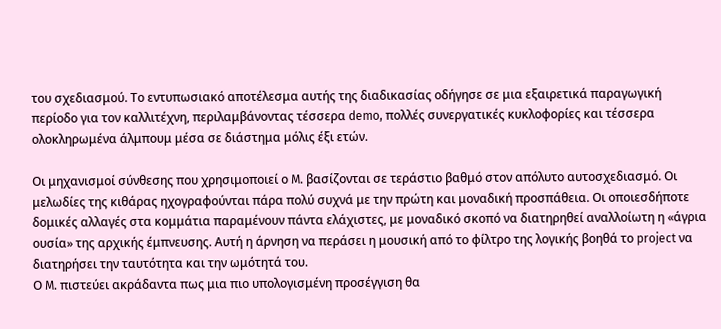του σχεδιασμού. Το εντυπωσιακό αποτέλεσμα αυτής της διαδικασίας οδήγησε σε μια εξαιρετικά παραγωγική περίοδο για τον καλλιτέχνη, περιλαμβάνοντας τέσσερα demo, πολλές συνεργατικές κυκλοφορίες και τέσσερα ολοκληρωμένα άλμπουμ μέσα σε διάστημα μόλις έξι ετών.

Οι μηχανισμοί σύνθεσης που χρησιμοποιεί ο M. βασίζονται σε τεράστιο βαθμό στον απόλυτο αυτοσχεδιασμό. Οι μελωδίες της κιθάρας ηχογραφούνται πάρα πολύ συχνά με την πρώτη και μοναδική προσπάθεια. Οι οποιεσδήποτε δομικές αλλαγές στα κομμάτια παραμένουν πάντα ελάχιστες, με μοναδικό σκοπό να διατηρηθεί αναλλοίωτη η «άγρια ουσία» της αρχικής έμπνευσης. Αυτή η άρνηση να περάσει η μουσική από το φίλτρο της λογικής βοηθά το project να διατηρήσει την ταυτότητα και την ωμότητά του.
Ο M. πιστεύει ακράδαντα πως μια πιο υπολογισμένη προσέγγιση θα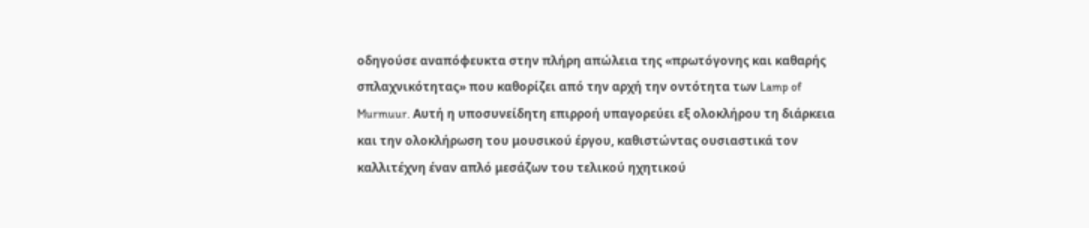οδηγούσε αναπόφευκτα στην πλήρη απώλεια της «πρωτόγονης και καθαρής σπλαχνικότητας» που καθορίζει από την αρχή την οντότητα των Lamp of Murmuur. Αυτή η υποσυνείδητη επιρροή υπαγορεύει εξ ολοκλήρου τη διάρκεια και την ολοκλήρωση του μουσικού έργου, καθιστώντας ουσιαστικά τον καλλιτέχνη έναν απλό μεσάζων του τελικού ηχητικού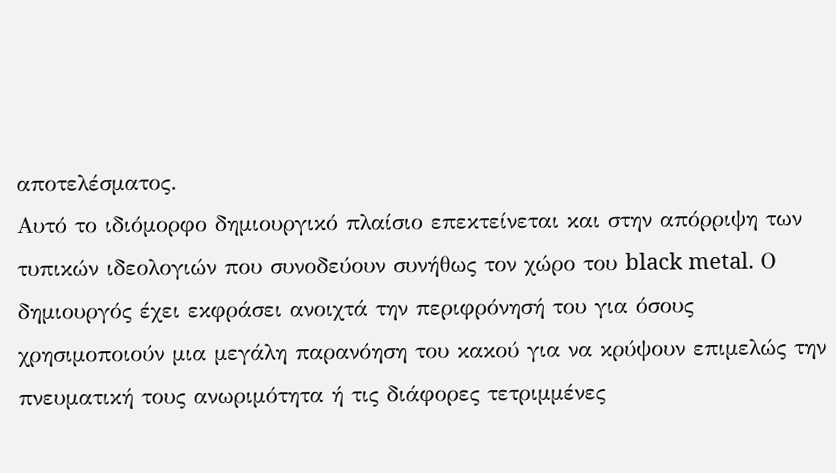αποτελέσματος.
Αυτό το ιδιόμορφο δημιουργικό πλαίσιο επεκτείνεται και στην απόρριψη των τυπικών ιδεολογιών που συνοδεύουν συνήθως τον χώρο του black metal. Ο δημιουργός έχει εκφράσει ανοιχτά την περιφρόνησή του για όσους χρησιμοποιούν μια μεγάλη παρανόηση του κακού για να κρύψουν επιμελώς την πνευματική τους ανωριμότητα ή τις διάφορες τετριμμένες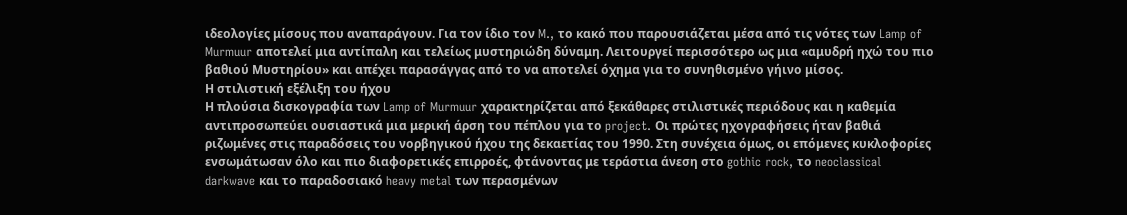ιδεολογίες μίσους που αναπαράγουν. Για τον ίδιο τον M., το κακό που παρουσιάζεται μέσα από τις νότες των Lamp of Murmuur αποτελεί μια αντίπαλη και τελείως μυστηριώδη δύναμη. Λειτουργεί περισσότερο ως μια «αμυδρή ηχώ του πιο βαθιού Μυστηρίου» και απέχει παρασάγγας από το να αποτελεί όχημα για το συνηθισμένο γήινο μίσος.
Η στιλιστική εξέλιξη του ήχου
Η πλούσια δισκογραφία των Lamp of Murmuur χαρακτηρίζεται από ξεκάθαρες στιλιστικές περιόδους και η καθεμία αντιπροσωπεύει ουσιαστικά μια μερική άρση του πέπλου για το project. Οι πρώτες ηχογραφήσεις ήταν βαθιά ριζωμένες στις παραδόσεις του νορβηγικού ήχου της δεκαετίας του 1990. Στη συνέχεια όμως, οι επόμενες κυκλοφορίες ενσωμάτωσαν όλο και πιο διαφορετικές επιρροές, φτάνοντας με τεράστια άνεση στο gothic rock, το neoclassical darkwave και το παραδοσιακό heavy metal των περασμένων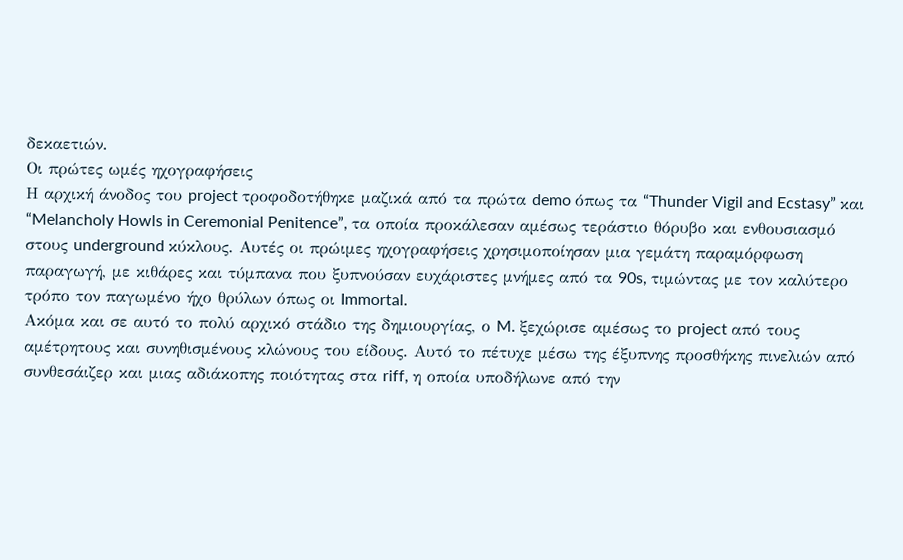δεκαετιών.
Οι πρώτες ωμές ηχογραφήσεις
Η αρχική άνοδος του project τροφοδοτήθηκε μαζικά από τα πρώτα demo όπως τα “Thunder Vigil and Ecstasy” και “Melancholy Howls in Ceremonial Penitence”, τα οποία προκάλεσαν αμέσως τεράστιο θόρυβο και ενθουσιασμό στους underground κύκλους. Αυτές οι πρώιμες ηχογραφήσεις χρησιμοποίησαν μια γεμάτη παραμόρφωση παραγωγή, με κιθάρες και τύμπανα που ξυπνούσαν ευχάριστες μνήμες από τα 90s, τιμώντας με τον καλύτερο τρόπο τον παγωμένο ήχο θρύλων όπως οι Immortal.
Ακόμα και σε αυτό το πολύ αρχικό στάδιο της δημιουργίας, ο M. ξεχώρισε αμέσως το project από τους αμέτρητους και συνηθισμένους κλώνους του είδους. Αυτό το πέτυχε μέσω της έξυπνης προσθήκης πινελιών από συνθεσάιζερ και μιας αδιάκοπης ποιότητας στα riff, η οποία υποδήλωνε από την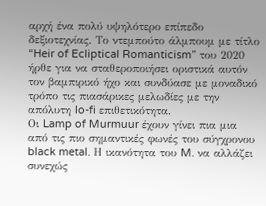αρχή ένα πολύ υψηλότερο επίπεδο δεξιοτεχνίας. Το ντεμπούτο άλμπουμ με τίτλο “Heir of Ecliptical Romanticism” του 2020 ήρθε για να σταθεροποιήσει οριστικά αυτόν τον βαμπιρικό ήχο και συνδύασε με μοναδικό τρόπο τις πιασάρικες μελωδίες με την απόλυτη lo-fi επιθετικότητα.
Οι Lamp of Murmuur έχουν γίνει πια μια από τις πιο σημαντικές φωνές του σύγχρονου black metal. Η ικανότητα του M. να αλλάζει συνεχώς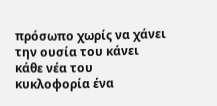πρόσωπο χωρίς να χάνει την ουσία του κάνει κάθε νέα του κυκλοφορία ένα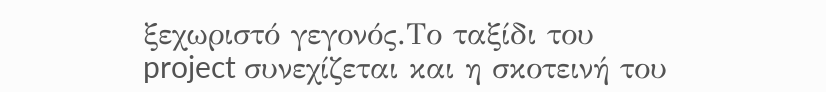ξεχωριστό γεγονός.Το ταξίδι του project συνεχίζεται και η σκοτεινή του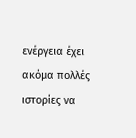ενέργεια έχει ακόμα πολλές ιστορίες να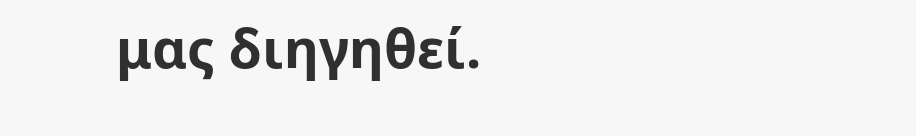μας διηγηθεί.